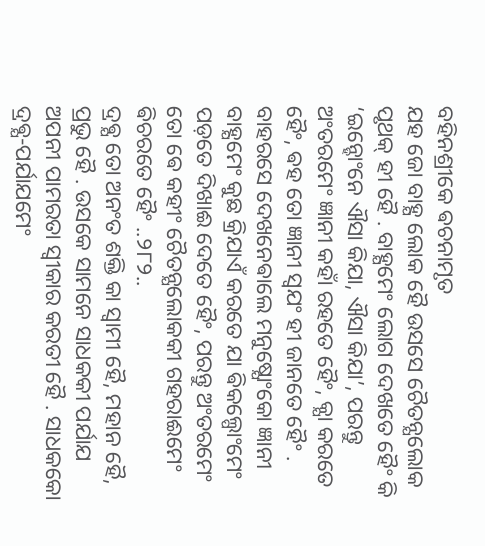ବହିନଶ୍ରୀକେ ଵଚନାମୃତ
ଯହ ଜୋ ବାହ୍ଯ ଲୋକ ହୈ ଉସସେ ଚୈତନ୍ଯଲୋକ ପୃଥକ୍ ହୀ ହୈ . ବାହ୍ଯମେଂ ଲୋଗ ଦେଖତେ ହୈଂ କି ‘ଇନ୍ହୋଂନେ ଐସା କିଯା, ଐସା କିଯା’, ପରନ୍ତୁ ଅଂତରମେଂ ଜ୍ଞାନୀ କହାଁ ରହତେ ହୈଂ, କ୍ଯା କରତେ ହୈଂ, ଵହ ତୋ ଜ୍ଞାନୀ ସ୍ଵଯଂ ହୀ ଜାନତେ ହୈଂ . ବାହରସେ ଦେଖନେଵାଲେ ମନୁଷ୍ଯୋଂକୋ ଜ୍ଞାନୀ ବାହ୍ଯମେଂ କୁଛ କ୍ରିଯାଏଁ କରତେ ଯା ଵିକଲ୍ପୋଂମେଂ ପଡ଼ତେ ଦିଖାଈ ଦେତେ ହୈଂ, ପରନ୍ତୁ ଅଂତରମେଂ ତୋ ଵେ କହୀଂ ଚୈତନ୍ଯଲୋକକୀ ଗହରାଈମେଂ ଵିଚରତେ ହୈଂ ..୨୮୨..
ଦ୍ରଵ୍ଯ ତୋ ଅନଂତ ଶକ୍ତି କା ସ୍ଵାମୀ ହୈ, ମହାନ ହୈ, ପ୍ରଭୁ ହୈ . ଉସକେ ସାମନେ ସାଧକକୀ ପର୍ଯାଯ ଅପନୀ ପାମରତା ସ୍ଵୀକାର କରତୀ ହୈ . ସାଧକକୋ ଦ୍ରଵ୍ଯ-ପର୍ଯାଯମେଂ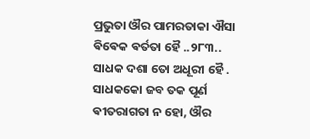ପ୍ରଭୁତା ଔର ପାମରତାକା ଐସା ଵିଵେକ ଵର୍ତତା ହୈ ..୨୮୩..
ସାଧକ ଦଶା ତୋ ଅଧୂରୀ ହୈ . ସାଧକକୋ ଜବ ତକ ପୂର୍ଣ ଵୀତରାଗତା ନ ହୋ, ଔର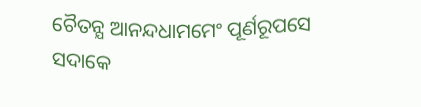ଚୈତନ୍ଯ ଆନନ୍ଦଧାମମେଂ ପୂର୍ଣରୂପସେ ସଦାକେ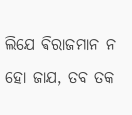ଲିଯେ ଵିରାଜମାନ ନ ହୋ ଜାଯ, ତବ ତକ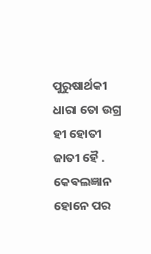ପୁରୁଷାର୍ଥକୀ ଧାରା ତୋ ଉଗ୍ର ହୀ ହୋତୀ ଜାତୀ ହୈ . କେଵଲଜ୍ଞାନ ହୋନେ ପର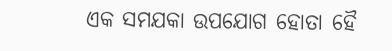ଏକ ସମଯକା ଉପଯୋଗ ହୋତା ହୈ